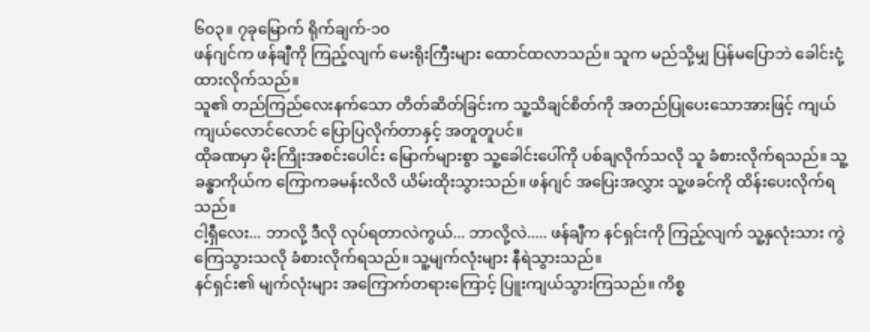၆၀၃။ ၇ခုမြောက် ရိုက်ချက်-၁၀
ဖန်ဂျင်က ဖန်ချီကို ကြည့်လျက် မေးရိုးကြီးများ ထောင်ထလာသည်။ သူက မည်သို့မျှ ပြန်မပြောဘဲ ခေါင်းငုံ့ထားလိုက်သည်။
သူ၏ တည်ကြည်လေးနက်သော တိတ်ဆိတ်ခြင်းက သူ့သိချင်စိတ်ကို အတည်ပြုပေးသောအားဖြင့် ကျယ်ကျယ်လောင်လောင် ပြောပြလိုက်တာနှင့် အတူတူပင်။
ထိုခဏမှာ မိုးကြိုးအစင်းပေါင်း မြောက်များစွာ သူ့ခေါင်းပေါ်ကို ပစ်ချလိုက်သလို သူ ခံစားလိုက်ရသည်။ သူ့ခန္ဓာကိုယ်က ကြောကခမန်းလိလိ ယိမ်းထိုးသွားသည်။ ဖန်ဂျင် အပြေးအလွှား သူ့ဖခင်ကို ထိန်းပေးလိုက်ရသည်။
ငါ့ရှီလေး... ဘာလို့ ဒီလို လုပ်ရတာလဲကွယ်... ဘာလို့လဲ..... ဖန်ချီက နင်ရှင်းကို ကြည့်လျက် သူ့နှလုံးသား ကွဲကြေသွားသလို ခံစားလိုက်ရသည်။ သူ့မျက်လုံးများ နီရဲသွားသည်။
နင်ရှင်း၏ မျက်လုံးများ အကြောက်တရားကြောင့် ပြူးကျယ်သွားကြသည်။ ကိစ္စ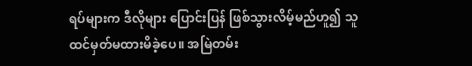ရပ်များက ဒီလိုများ ပြောင်းပြန် ဖြစ်သွားလိမ့်မည်ဟူ၍ သူ ထင်မှတ်မထားမိခဲ့ပေ။ အမြဲတမ်း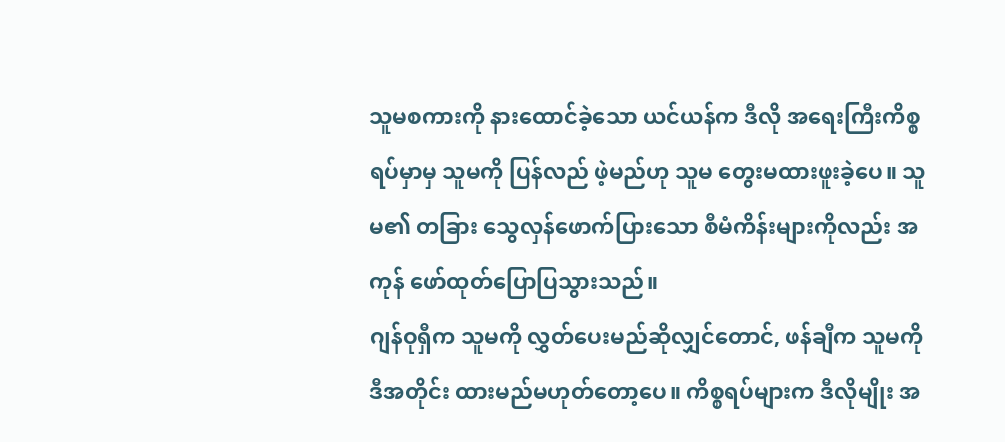သူမစကားကို နားထောင်ခဲ့သော ယင်ယန်က ဒီလို အရေးကြီးကိစ္စရပ်မှာမှ သူမကို ပြန်လည် ဖဲ့မည်ဟု သူမ တွေးမထားဖူးခဲ့ပေ။ သူမ၏ တခြား သွေလှန်ဖောက်ပြားသော စီမံကိန်းများကိုလည်း အကုန် ဖော်ထုတ်ပြောပြသွားသည်။
ဂျန်ဝုရှီက သူမကို လွှတ်ပေးမည်ဆိုလျှင်တောင်, ဖန်ချီက သူမကို ဒီအတိုင်း ထားမည်မဟုတ်တော့ပေ။ ကိစ္စရပ်များက ဒီလိုမျိုး အ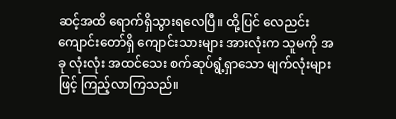ဆင့်အထိ ရောက်ရှိသွားရလေပြီ။ ထို့ပြင် လေညင်းကျောင်းတော်ရှိ ကျောင်းသားများ အားလုံးက သူမကို အခု လုံးလုံး အထင်သေး စက်ဆုပ်ရွံ့ရှာသော မျက်လုံးများဖြင့် ကြည့်လာကြသည်။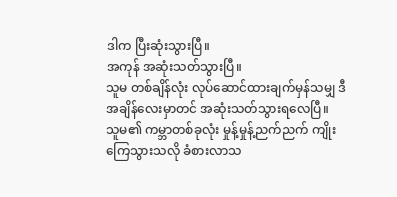ဒါက ပြီးဆုံးသွားပြီ။
အကုန် အဆုံးသတ်သွားပြီ။
သူမ တစ်ချိန်လုံး လုပ်ဆောင်ထားချက်မှန်သမျှ ဒီအချိန်လေးမှာတင် အဆုံးသတ်သွားရလေပြီ။
သူမ၏ ကမ္ဘာတစ်ခုလုံး မှုန့်မှုန့်ညက်ညက် ကျိုးကြေသွားသလို ခံစားလာသ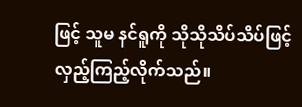ဖြင့် သူမ နင်ရူကို သိုသိုသိပ်သိပ်ဖြင့် လှည့်ကြည့်လိုက်သည်။